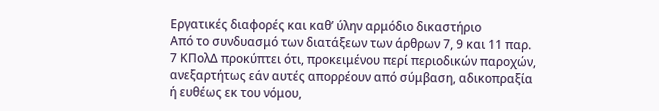Εργατικές διαφορές και καθ’ ύλην αρμόδιο δικαστήριο
Από το συνδυασμό των διατάξεων των άρθρων 7, 9 και 11 παρ. 7 ΚΠολΔ προκύπτει ότι, προκειμένου περί περιοδικών παροχών, ανεξαρτήτως εάν αυτές απορρέουν από σύμβαση, αδικοπραξία ή ευθέως εκ του νόμου,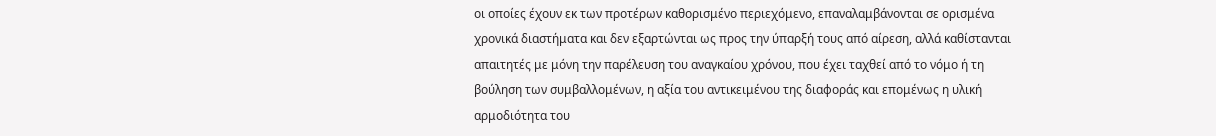οι οποίες έχουν εκ των προτέρων καθορισμένο περιεχόμενο, επαναλαμβάνονται σε ορισμένα χρονικά διαστήματα και δεν εξαρτώνται ως προς την ύπαρξή τους από αίρεση, αλλά καθίστανται απαιτητές με μόνη την παρέλευση του αναγκαίου χρόνου, που έχει ταχθεί από το νόμο ή τη βούληση των συμβαλλομένων, η αξία του αντικειμένου της διαφοράς και επομένως η υλική αρμοδιότητα του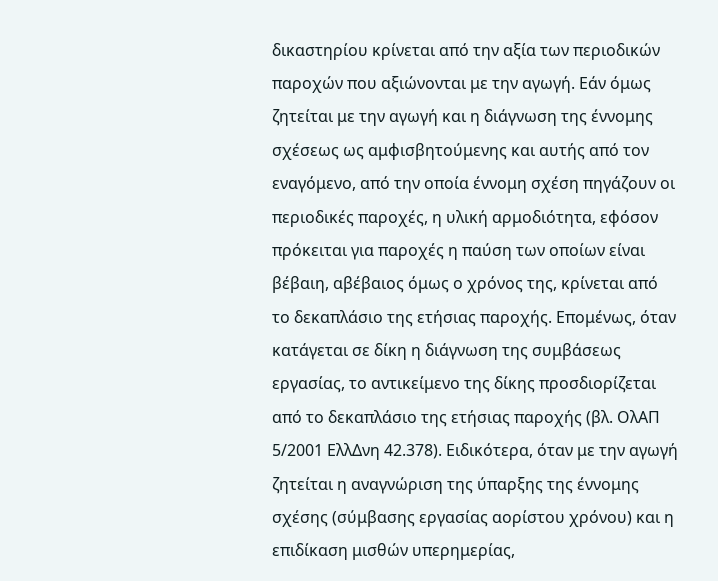δικαστηρίου κρίνεται από την αξία των περιοδικών παροχών που αξιώνονται με την αγωγή. Εάν όμως ζητείται με την αγωγή και η διάγνωση της έννομης σχέσεως ως αμφισβητούμενης και αυτής από τον εναγόμενο, από την οποία έννομη σχέση πηγάζουν οι περιοδικές παροχές, η υλική αρμοδιότητα, εφόσον πρόκειται για παροχές η παύση των οποίων είναι βέβαιη, αβέβαιος όμως ο χρόνος της, κρίνεται από το δεκαπλάσιο της ετήσιας παροχής. Επομένως, όταν κατάγεται σε δίκη η διάγνωση της συμβάσεως εργασίας, το αντικείμενο της δίκης προσδιορίζεται από το δεκαπλάσιο της ετήσιας παροχής (βλ. ΟλΑΠ 5/2001 ΕλλΔνη 42.378). Ειδικότερα, όταν με την αγωγή ζητείται η αναγνώριση της ύπαρξης της έννομης σχέσης (σύμβασης εργασίας αορίστου χρόνου) και η επιδίκαση μισθών υπερημερίας,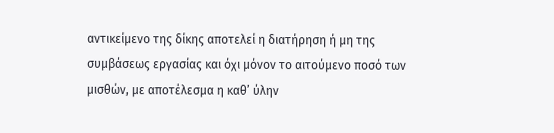αντικείμενο της δίκης αποτελεί η διατήρηση ή μη της συμβάσεως εργασίας και όχι μόνον το αιτούμενο ποσό των μισθών, με αποτέλεσμα η καθ’ ύλην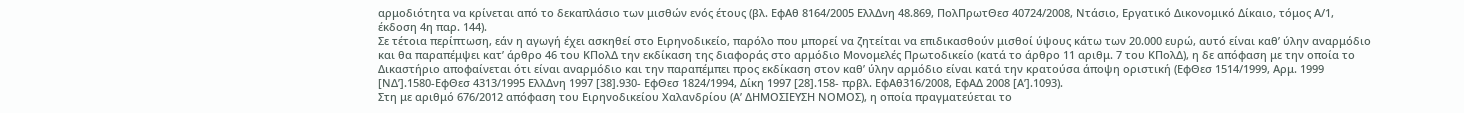αρμοδιότητα να κρίνεται από το δεκαπλάσιο των μισθών ενός έτους (βλ. ΕφΑθ 8164/2005 ΕλλΔνη 48.869, ΠολΠρωτΘεσ 40724/2008, Ντάσιο, Εργατικό Δικονομικό Δίκαιο, τόμος Α/1, έκδοση 4η παρ. 144).
Σε τέτοια περίπτωση, εάν η αγωγή έχει ασκηθεί στο Ειρηνοδικείο, παρόλο που μπορεί να ζητείται να επιδικασθούν μισθοί ύψους κάτω των 20.000 ευρώ, αυτό είναι καθ’ ύλην αναρμόδιο και θα παραπέμψει κατ’ άρθρο 46 του ΚΠολΔ την εκδίκαση της διαφοράς στο αρμόδιο Μονομελές Πρωτοδικείο (κατά το άρθρο 11 αριθμ. 7 του ΚΠολΔ), η δε απόφαση με την οποία το Δικαστήριο αποφαίνεται ότι είναι αναρμόδιο και την παραπέμπει προς εκδίκαση στον καθ’ ύλην αρμόδιο είναι κατά την κρατούσα άποψη οριστική (ΕφΘεσ 1514/1999, Αρμ. 1999 [ΝΔ’].1580-ΕφΘεσ 4313/1995 ΕλλΔνη 1997 [38].930- ΕφΘεσ 1824/1994, Δίκη 1997 [28].158- πρβλ. ΕφΑθ316/2008, ΕφΑΔ 2008 [Α’].1093).
Στη με αριθμό 676/2012 απόφαση του Ειρηνοδικείου Χαλανδρίου (Α’ ΔΗΜΟΣΙΕΥΣΗ ΝΟΜΟΣ), η οποία πραγματεύεται το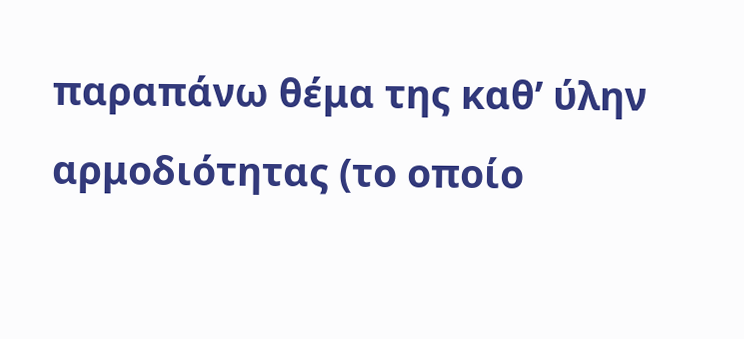παραπάνω θέμα της καθ’ ύλην αρμοδιότητας (το οποίο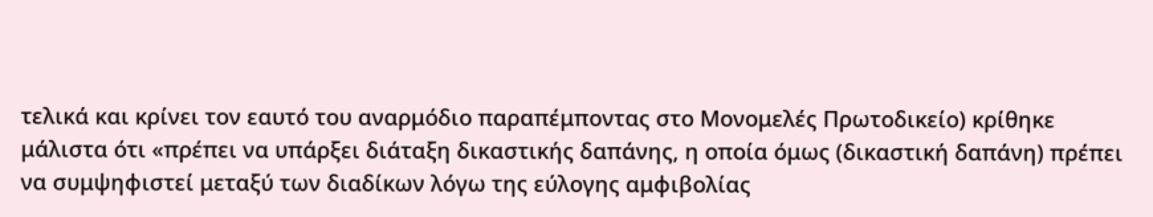τελικά και κρίνει τον εαυτό του αναρμόδιο παραπέμποντας στο Μονομελές Πρωτοδικείο) κρίθηκε μάλιστα ότι «πρέπει να υπάρξει διάταξη δικαστικής δαπάνης, η οποία όμως (δικαστική δαπάνη) πρέπει να συμψηφιστεί μεταξύ των διαδίκων λόγω της εύλογης αμφιβολίας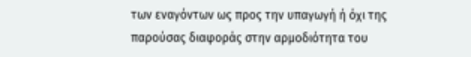των εναγόντων ως προς την υπαγωγή ή όχι της παρούσας διαφοράς στην αρμοδιότητα του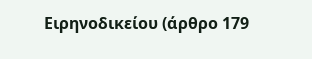Ειρηνοδικείου (άρθρο 179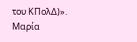του ΚΠολΔ)».
Μαρία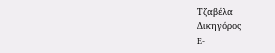Τζαβέλα
Δικηγόρος
E-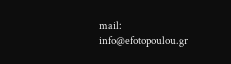mail: info@efotopoulou.gr